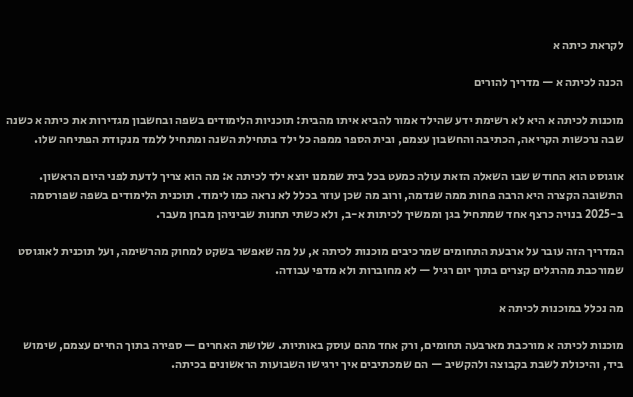לקראת כיתה א

הכנה לכיתה א — מדריך להורים

מוכנות לכיתה א היא לא רשימת ידע שהילד אמור להביא איתו מהבית: תוכניות הלימודים בשפה ובחשבון מגדירות את כיתה א כשנה שבה נרכשות הקריאה, הכתיבה והחשבון עצמם, ובית הספר ממפה כל ילד בתחילת השנה ומתחיל ללמד מנקודת הפתיחה שלו.

אוגוסט הוא החודש שבו השאלה הזאת עולה כמעט בכל בית שממנו יוצא ילד לכיתה א: מה הוא צריך לדעת לפני היום הראשון. התשובה הקצרה היא הרבה פחות ממה שנדמה, ורוב מה שכן עוזר בכלל לא נראה כמו לימוד. תוכנית הלימודים בשפה שפורסמה ב-2025 בנויה כרצף אחד שמתחיל בגן וממשיך לכיתות א-ב, ולא כשתי תחנות שביניהן מבחן מעבר.

המדריך הזה עובר על ארבעת התחומים שמרכיבים מוכנות לכיתה א, על מה שאפשר בשקט למחוק מהרשימה, ועל תוכנית לאוגוסט שמורכבת מהרגלים קצרים בתוך יום רגיל — לא מחוברות ולא מדפי עבודה.

מה נכלל במוכנות לכיתה א

מוכנות לכיתה א מורכבת מארבעה תחומים, ורק אחד מהם עוסק באותיות. שלושת האחרים — ספירה בתוך החיים עצמם, שימוש ביד, והיכולת לשבת בקבוצה ולהקשיב — הם שמכתיבים איך ירגישו השבועות הראשונים בכיתה.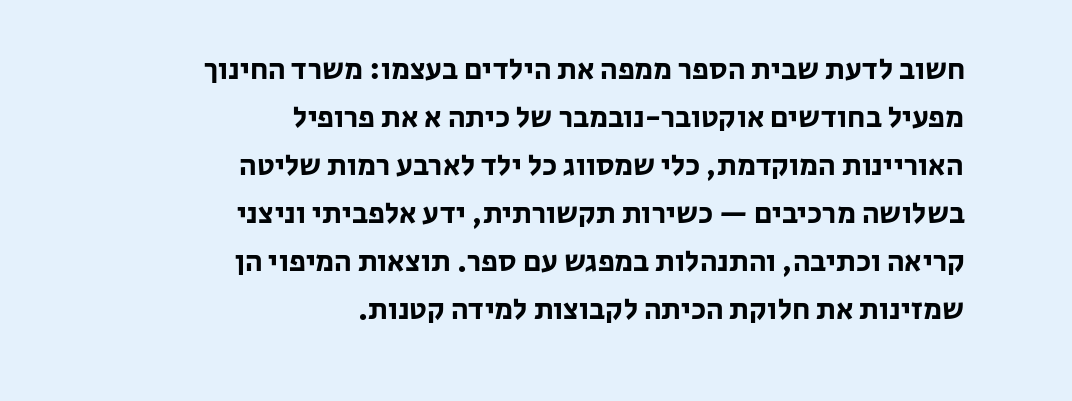חשוב לדעת שבית הספר ממפה את הילדים בעצמו: משרד החינוך מפעיל בחודשים אוקטובר-נובמבר של כיתה א את פרופיל האוריינות המוקדמת, כלי שמסווג כל ילד לארבע רמות שליטה בשלושה מרכיבים — כשירות תקשורתית, ידע אלפביתי וניצני קריאה וכתיבה, והתנהלות במפגש עם ספר. תוצאות המיפוי הן שמזינות את חלוקת הכיתה לקבוצות למידה קטנות.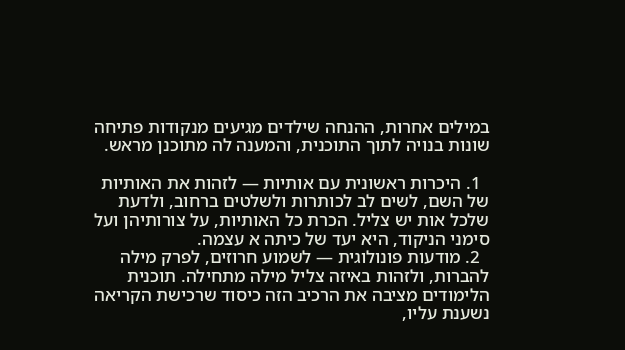במילים אחרות, ההנחה שילדים מגיעים מנקודות פתיחה שונות בנויה לתוך התוכנית, והמענה לה מתוכנן מראש.

  1. היכרות ראשונית עם אותיות — לזהות את האותיות של השם, לשים לב לכותרות ולשלטים ברחוב, ולדעת שלכל אות יש צליל. הכרת כל האותיות, על צורותיהן ועל סימני הניקוד, היא יעד של כיתה א עצמה.
  2. מודעות פונולוגית — לשמוע חרוזים, לפרק מילה להברות, ולזהות באיזה צליל מילה מתחילה. תוכנית הלימודים מציבה את הרכיב הזה כיסוד שרכישת הקריאה נשענת עליו,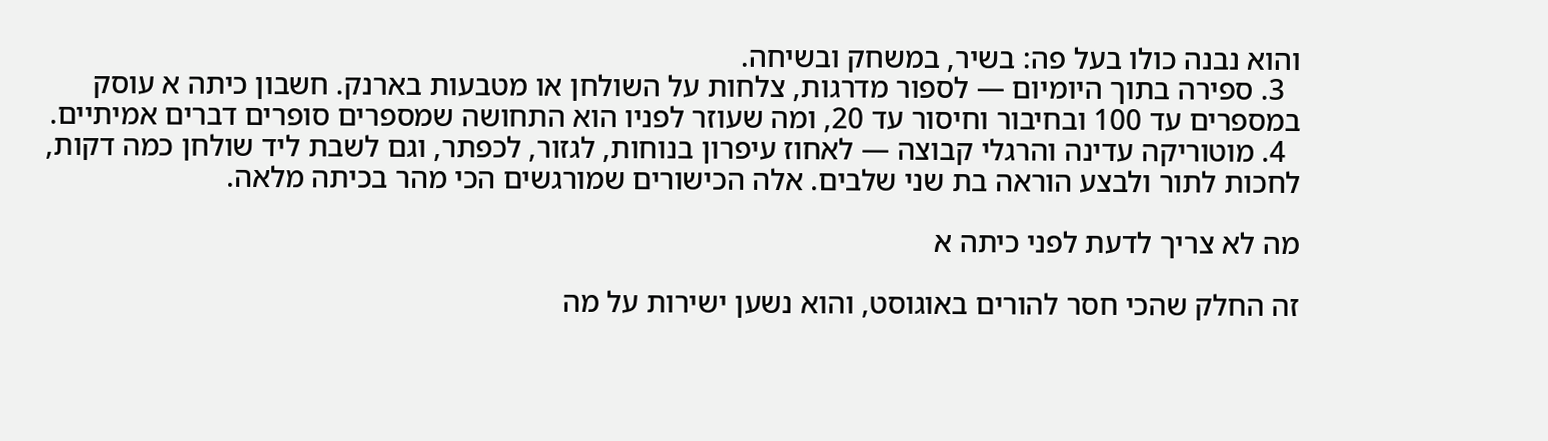והוא נבנה כולו בעל פה: בשיר, במשחק ובשיחה.
  3. ספירה בתוך היומיום — לספור מדרגות, צלחות על השולחן או מטבעות בארנק. חשבון כיתה א עוסק במספרים עד 100 ובחיבור וחיסור עד 20, ומה שעוזר לפניו הוא התחושה שמספרים סופרים דברים אמיתיים.
  4. מוטוריקה עדינה והרגלי קבוצה — לאחוז עיפרון בנוחות, לגזור, לכפתר, וגם לשבת ליד שולחן כמה דקות, לחכות לתור ולבצע הוראה בת שני שלבים. אלה הכישורים שמורגשים הכי מהר בכיתה מלאה.

מה לא צריך לדעת לפני כיתה א

זה החלק שהכי חסר להורים באוגוסט, והוא נשען ישירות על מה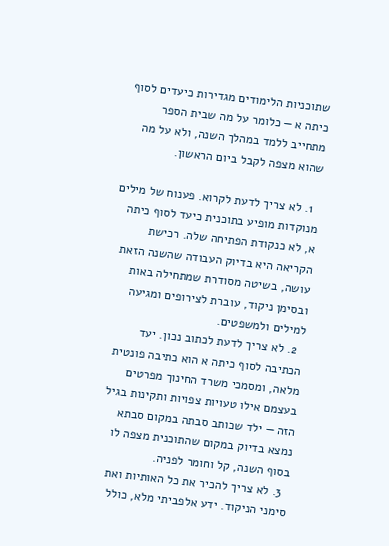שתוכניות הלימודים מגדירות כיעדים לסוף כיתה א — כלומר על מה שבית הספר מתחייב ללמד במהלך השנה, ולא על מה שהוא מצפה לקבל ביום הראשון.

  1. לא צריך לדעת לקרוא. פענוח של מילים מנוקדות מופיע בתוכנית כיעד לסוף כיתה א, לא כנקודת הפתיחה שלה. רכישת הקריאה היא בדיוק העבודה שהשנה הזאת עושה, בשיטה מסודרת שמתחילה באות ובסימן ניקוד, עוברת לצירופים ומגיעה למילים ולמשפטים.
  2. לא צריך לדעת לכתוב נכון. יעד הכתיבה לסוף כיתה א הוא כתיבה פונטית מלאה, ומסמכי משרד החינוך מפרטים בעצמם אילו טעויות צפויות ותקינות בגיל הזה — ילד שכותב סבתה במקום סבתא נמצא בדיוק במקום שהתוכנית מצפה לו בסוף השנה, קל וחומר לפניה.
  3. לא צריך להכיר את כל האותיות ואת סימני הניקוד. ידע אלפביתי מלא, כולל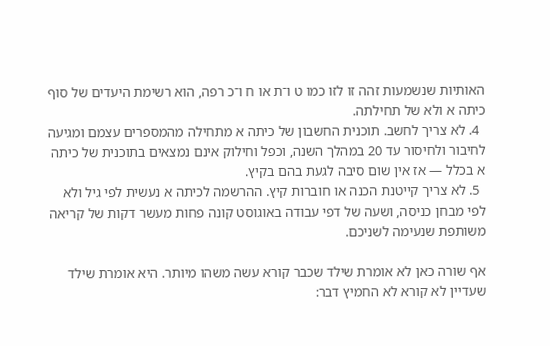האותיות שנשמעות זהה זו לזו כמו ט ו־ת או ח ו־כ רפה, הוא רשימת היעדים של סוף כיתה א ולא של תחילתה.
  4. לא צריך לחשב. תוכנית החשבון של כיתה א מתחילה מהמספרים עצמם ומגיעה לחיבור ולחיסור עד 20 במהלך השנה, וכפל וחילוק אינם נמצאים בתוכנית של כיתה א בכלל — אז אין שום סיבה לגעת בהם בקיץ.
  5. לא צריך קייטנת הכנה או חוברות קיץ. ההרשמה לכיתה א נעשית לפי גיל ולא לפי מבחן כניסה, ושעה של דפי עבודה באוגוסט קונה פחות מעשר דקות של קריאה משותפת שנעימה לשניכם.

אף שורה כאן לא אומרת שילד שכבר קורא עשה משהו מיותר. היא אומרת שילד שעדיין לא קורא לא החמיץ דבר: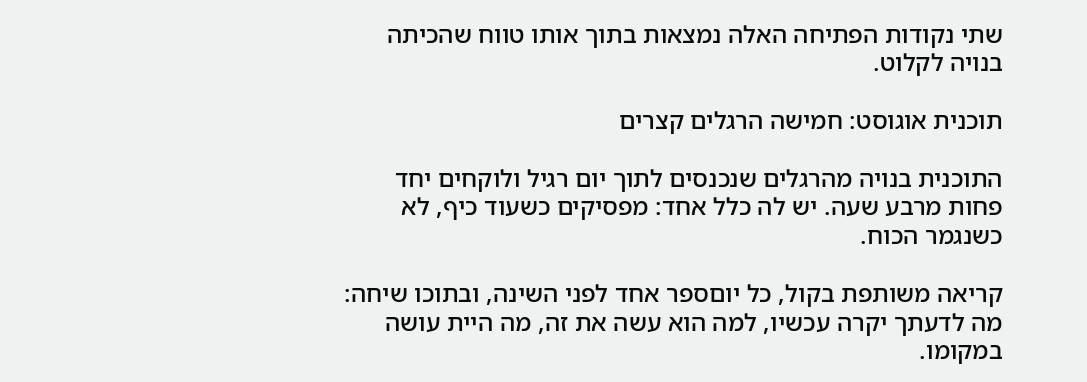שתי נקודות הפתיחה האלה נמצאות בתוך אותו טווח שהכיתה בנויה לקלוט.

תוכנית אוגוסט: חמישה הרגלים קצרים

התוכנית בנויה מהרגלים שנכנסים לתוך יום רגיל ולוקחים יחד פחות מרבע שעה. יש לה כלל אחד: מפסיקים כשעוד כיף, לא כשנגמר הכוח.

קריאה משותפת בקול, כל יוםספר אחד לפני השינה, ובתוכו שיחה: מה לדעתך יקרה עכשיו, למה הוא עשה את זה, מה היית עושה במקומו.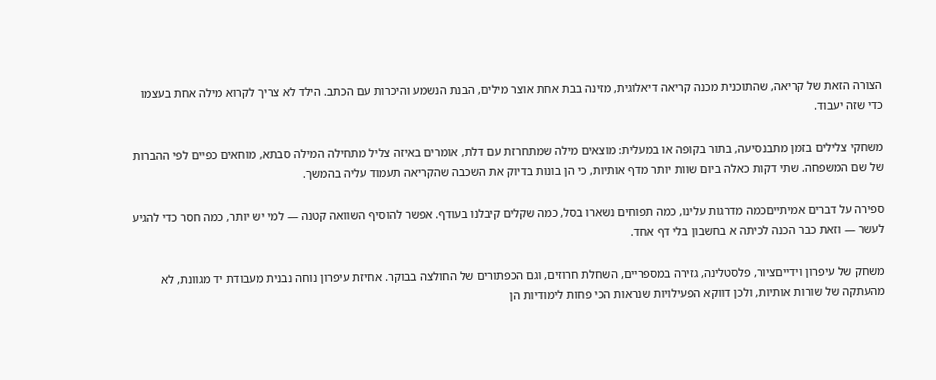הצורה הזאת של קריאה, שהתוכנית מכנה קריאה דיאלוגית, מזינה בבת אחת אוצר מילים, הבנת הנשמע והיכרות עם הכתב. הילד לא צריך לקרוא מילה אחת בעצמו כדי שזה יעבוד.

משחקי צלילים בזמן מתבנסיעה, בתור בקופה או במעלית: מוצאים מילה שמתחרזת עם דלת, אומרים באיזה צליל מתחילה המילה סבתא, מוחאים כפיים לפי ההברות של שם המשפחה. שתי דקות כאלה ביום שוות יותר מדף אותיות, כי הן בונות בדיוק את השכבה שהקריאה תעמוד עליה בהמשך.

ספירה על דברים אמיתייםכמה מדרגות עלינו, כמה תפוחים נשארו בסל, כמה שקלים קיבלנו בעודף. אפשר להוסיף השוואה קטנה — למי יש יותר, כמה חסר כדי להגיע לעשר — וזאת כבר הכנה לכיתה א בחשבון בלי דף אחד.

משחק של עיפרון וידייםציור, פלסטלינה, גזירה במספריים, השחלת חרוזים, וגם הכפתורים של החולצה בבוקר. אחיזת עיפרון נוחה נבנית מעבודת יד מגוונת, לא מהעתקה של שורות אותיות, ולכן דווקא הפעילויות שנראות הכי פחות לימודיות הן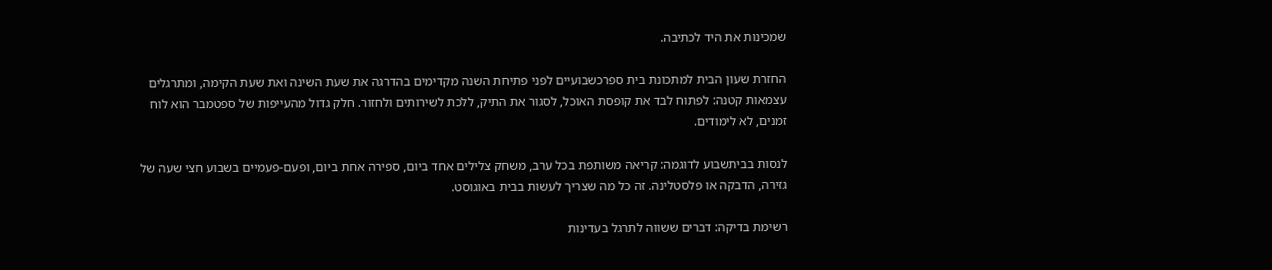שמכינות את היד לכתיבה.

החזרת שעון הבית למתכונת בית ספרכשבועיים לפני פתיחת השנה מקדימים בהדרגה את שעת השינה ואת שעת הקימה, ומתרגלים עצמאות קטנה: לפתוח לבד את קופסת האוכל, לסגור את התיק, ללכת לשירותים ולחזור. חלק גדול מהעייפות של ספטמבר הוא לוח זמנים, לא לימודים.

לנסות בביתשבוע לדוגמה: קריאה משותפת בכל ערב, משחק צלילים אחד ביום, ספירה אחת ביום, ופעם-פעמיים בשבוע חצי שעה של גזירה, הדבקה או פלסטלינה. זה כל מה שצריך לעשות בבית באוגוסט.

רשימת בדיקה: דברים ששווה לתרגל בעדינות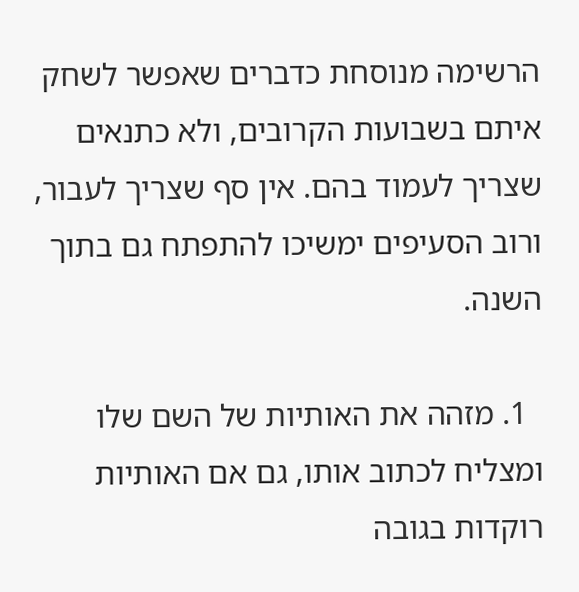הרשימה מנוסחת כדברים שאפשר לשחק איתם בשבועות הקרובים, ולא כתנאים שצריך לעמוד בהם. אין סף שצריך לעבור, ורוב הסעיפים ימשיכו להתפתח גם בתוך השנה.

  1. מזהה את האותיות של השם שלו ומצליח לכתוב אותו, גם אם האותיות רוקדות בגובה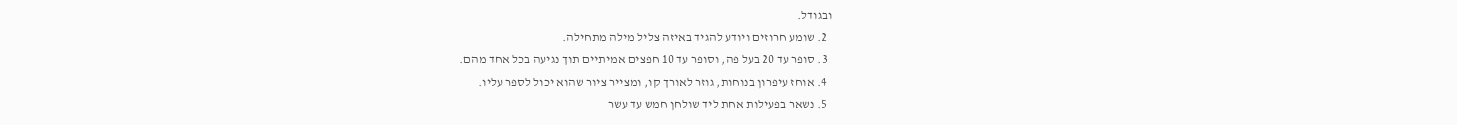ובגודל.
  2. שומע חרוזים ויודע להגיד באיזה צליל מילה מתחילה.
  3. סופר עד 20 בעל פה, וסופר עד 10 חפצים אמיתיים תוך נגיעה בכל אחד מהם.
  4. אוחז עיפרון בנוחות, גוזר לאורך קו, ומצייר ציור שהוא יכול לספר עליו.
  5. נשאר בפעילות אחת ליד שולחן חמש עד עשר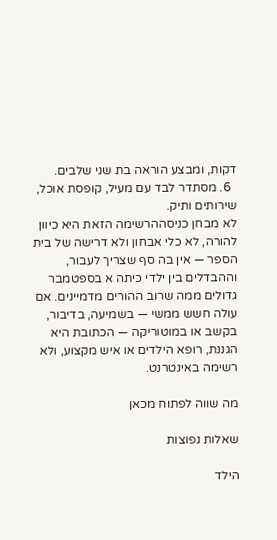דקות, ומבצע הוראה בת שני שלבים.
  6. מסתדר לבד עם מעיל, קופסת אוכל, שירותים ותיק.
לא מבחן כניסההרשימה הזאת היא כיוון להורה, לא כלי אבחון ולא דרישה של בית הספר — אין בה סף שצריך לעבור, וההבדלים בין ילדי כיתה א בספטמבר גדולים ממה שרוב ההורים מדמיינים. אם עולה חשש ממשי — בשמיעה, בדיבור, בקשב או במוטוריקה — הכתובת היא הגננת, רופא הילדים או איש מקצוע, ולא רשימה באינטרנט.

מה שווה לפתוח מכאן

שאלות נפוצות

הילד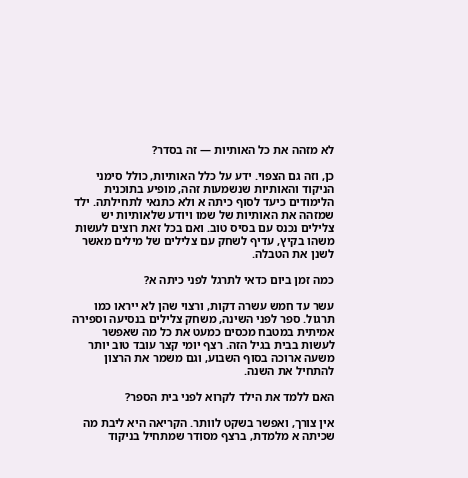לא מזהה את כל האותיות — זה בסדר?

כן, וזה גם הצפוי. ידע על כלל האותיות, כולל סימני הניקוד והאותיות שנשמעות זהה, מופיע בתוכנית הלימודים כיעד לסוף כיתה א ולא כתנאי לתחילתה. ילד שמזהה את האותיות של שמו ויודע שלאותיות יש צלילים נכנס עם בסיס טוב. ואם בכל זאת רוצים לעשות משהו בקיץ, עדיף לשחק עם צלילים של מילים מאשר לשנן את הטבלה.

כמה זמן ביום כדאי לתרגל לפני כיתה א?

עשר עד חמש עשרה דקות, ורצוי שהן לא ייראו כמו תרגול. ספר לפני השינה, משחק צלילים בנסיעה וספירה אמיתית במטבח מכסים כמעט את כל מה שאפשר לעשות בבית בגיל הזה. רצף יומי קצר עובד טוב יותר משעה ארוכה בסוף השבוע, וגם משמר את הרצון להתחיל את השנה.

האם ללמד את הילד לקרוא לפני בית הספר?

אין צורך, ואפשר בשקט לוותר. הקריאה היא ליבת מה שכיתה א מלמדת, ברצף מסודר שמתחיל בניקוד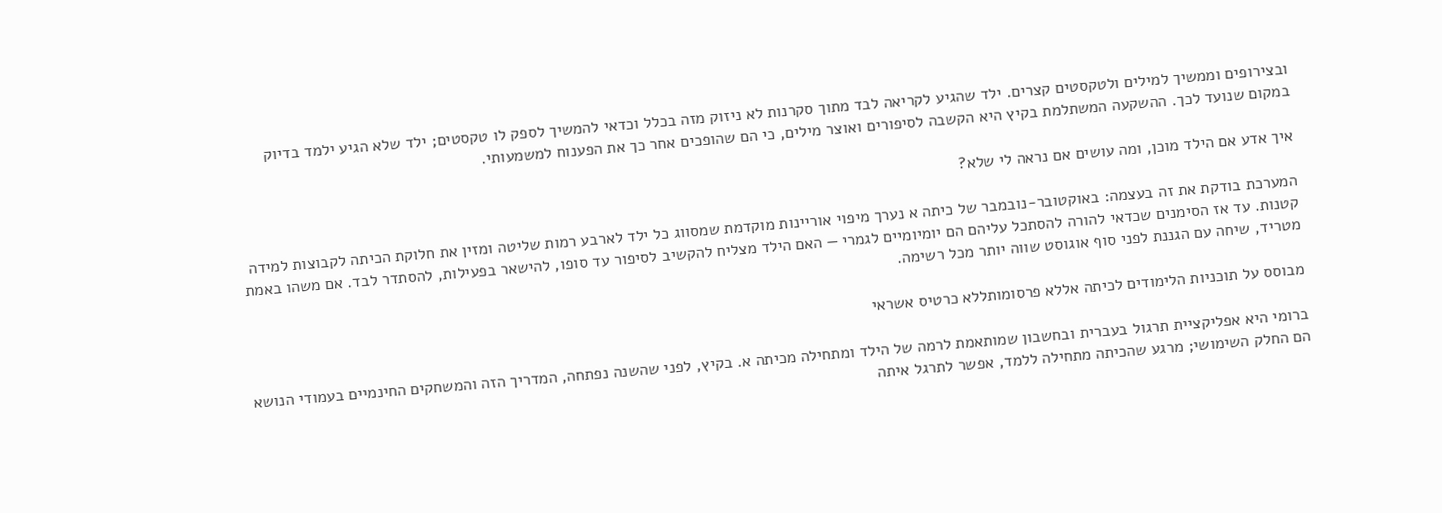ובצירופים וממשיך למילים ולטקסטים קצרים. ילד שהגיע לקריאה לבד מתוך סקרנות לא ניזוק מזה בכלל וכדאי להמשיך לספק לו טקסטים; ילד שלא הגיע ילמד בדיוק במקום שנועד לכך. ההשקעה המשתלמת בקיץ היא הקשבה לסיפורים ואוצר מילים, כי הם שהופכים אחר כך את הפענוח למשמעותי.

איך אדע אם הילד מוכן, ומה עושים אם נראה לי שלא?

המערכת בודקת את זה בעצמה: באוקטובר-נובמבר של כיתה א נערך מיפוי אוריינות מוקדמת שמסווג כל ילד לארבע רמות שליטה ומזין את חלוקת הכיתה לקבוצות למידה קטנות. עד אז הסימנים שכדאי להורה להסתכל עליהם הם יומיומיים לגמרי — האם הילד מצליח להקשיב לסיפור עד סופו, להישאר בפעילות, להסתדר לבד. אם משהו באמת מטריד, שיחה עם הגננת לפני סוף אוגוסט שווה יותר מכל רשימה.

מבוסס על תוכניות הלימודים לכיתה אללא פרסומותללא כרטיס אשראי

ברומי היא אפליקציית תרגול בעברית ובחשבון שמותאמת לרמה של הילד ומתחילה מכיתה א. בקיץ, לפני שהשנה נפתחה, המדריך הזה והמשחקים החינמיים בעמודי הנושא הם החלק השימושי; מרגע שהכיתה מתחילה ללמד, אפשר לתרגל איתה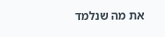את מה שנלמד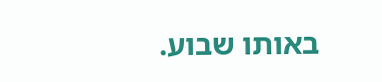באותו שבוע.